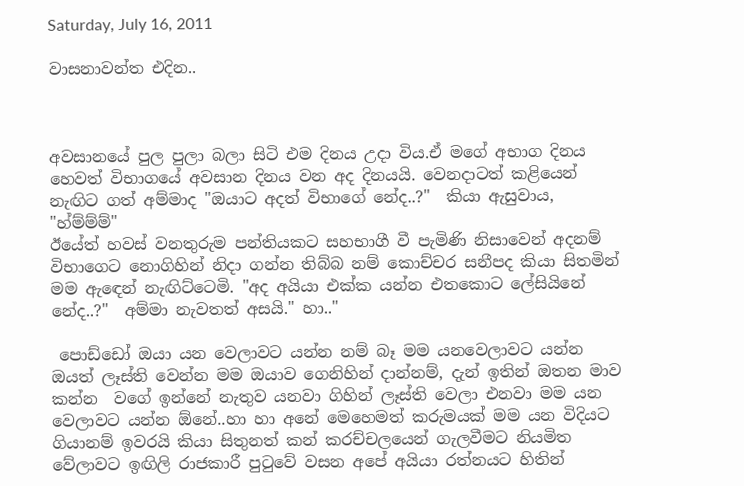Saturday, July 16, 2011

වාසනාවන්ත එදින..



අවසානයේ පුල පුලා බලා සිටි එම දිනය උදා විය.ඒ මගේ අභාග දිනය හෙවත් විභාගයේ අවසාන දිනය වන අද දිනයයි. වෙනදාටත් කළියෙන් නැඟිට ගත් අම්මාද "ඔයාට අදත් විභාගේ නේද..?"  කියා ඇසුවාය, "හ්ම්ම්ම්"
ඊයේත් හවස් වනතුරුම පන්තියකට සහභාගී වී පැමිණි නිසාවෙන් අදනම් විභාගෙට නොගිහින් නිදා ගන්න තිබ්බ නම් කොච්චර සනීපද කියා සිතමින් මම ඇඳෙන් නැඟිට්ටෙමි. "අද අයියා එක්ක යන්න එතකොට ලේසියිනේ නේද..?"  අම්මා නැවතත් අසයි." හා.."

 පොඩ්ඩෝ ඔයා යන වෙලාවට යන්න නම් බෑ මම යනවෙලාවට යන්න ඔයත් ලෑස්ති වෙන්න මම ඔයාව ගෙනිහින් දාන්නම්, දැන් ඉතින් ඔතන මාව කන්න  වගේ ඉන්නේ නැතුව යනවා ගිහින් ලෑස්ති වෙලා එනවා මම යන වෙලාවට යන්න ඕනේ..හා හා අනේ මෙහෙමත් කරුමයක් මම යන විදියට ගියානම් ඉවරයි කියා සිතුනත් කන් කරච්චලයෙන් ගැලවීමට නියමිත වේලාවට ඉඟිලි රාජකාරී පුටුවේ වසන අපේ අයියා රත්නයට හිතින්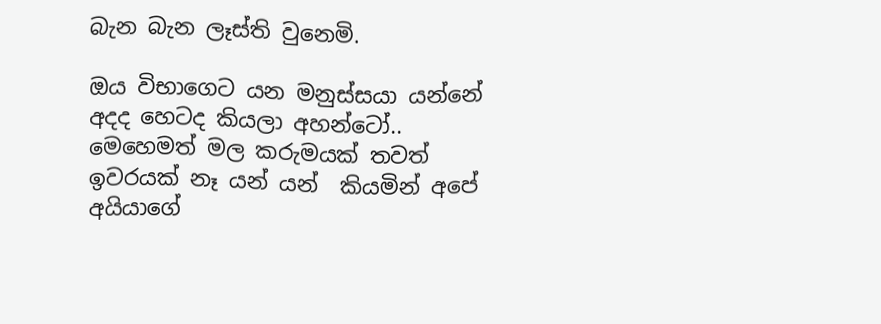බැන බැන ලෑස්ති වුනෙමි.

ඔය විභාගෙට යන මනුස්සයා යන්නේ අදද හෙටද කියලා අහන්ටෝ..  මෙහෙමත් මල කරුමයක් තවත් ඉවරයක් නෑ යන් යන්  කියමින් අපේ අයියාගේ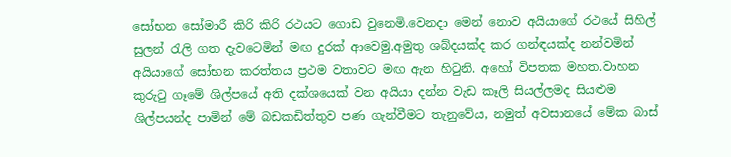සෝභන සෝමාරී කිරි කිරි රථයට ගොඩ වුනෙමි.වෙනදා මෙන් නොව අයියාගේ රථයේ සිහිල් සුලන් රැලි ගත දැවටෙමින් මඟ දුරක් ආවෙමු.අමුතු ශබ්දයක්ද කර ගන්ඳයක්ද නන්වමින් අයියාගේ සෝභන කරත්තය ප්‍රථම වතාවට මඟ ඇන හිටුනි. අහෝ විපතක මහත.වාහන කුරුටු ගෑමේ ශිල්පයේ අති දක්ශයෙක් වන අයියා දන්න වැඩ කෑලි සියල්ලමද සියළුම ශිල්පයන්ද පාමින් මේ බඩකඩිත්තුව පණ ගැන්වීමට තැනුවේය, නමුත් අවසානයේ මේක බාස්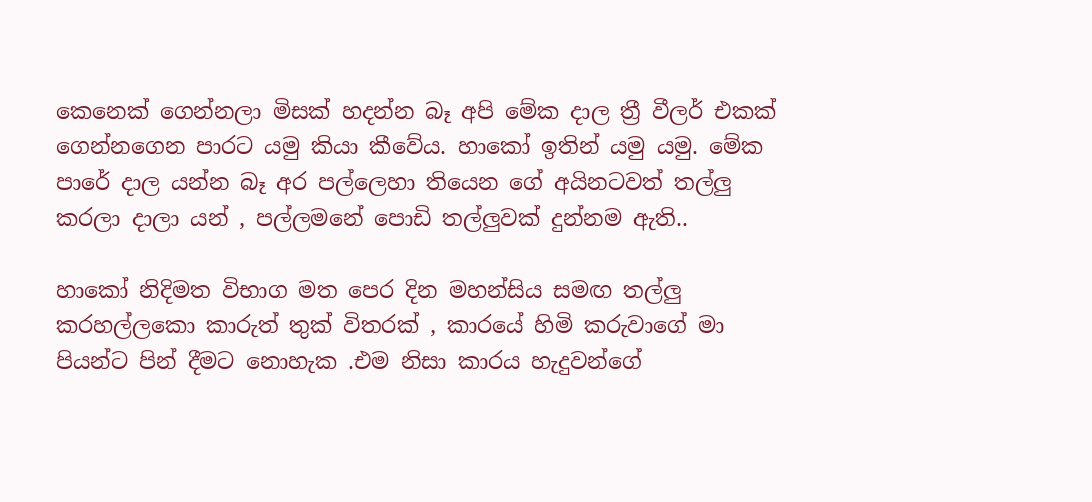කෙනෙක් ගෙන්නලා මිසක් හදන්න බෑ අපි මේක දාල ත්‍රී වීලර් එකක් ගෙන්නගෙන පාරට යමු කියා කීවේය. හාකෝ ඉතින් යමු යමු. මේක පාරේ දාල යන්න බෑ අර පල්ලෙහා තියෙන ගේ අයිනටවත් තල්ලු කරලා දාලා යන් , පල්ලමනේ පොඩි තල්ලුවක් දුන්නම ඇති..

හාකෝ නිදිමත විභාග මත පෙර දින මහන්සිය සමඟ තල්ලු කරහල්ලකො කාරුත් තුක් විතරක් , කාරයේ හිමි කරුවාගේ මා පියන්ට පින් දීමට නොහැක .එම නිසා කාරය හැදුවන්ගේ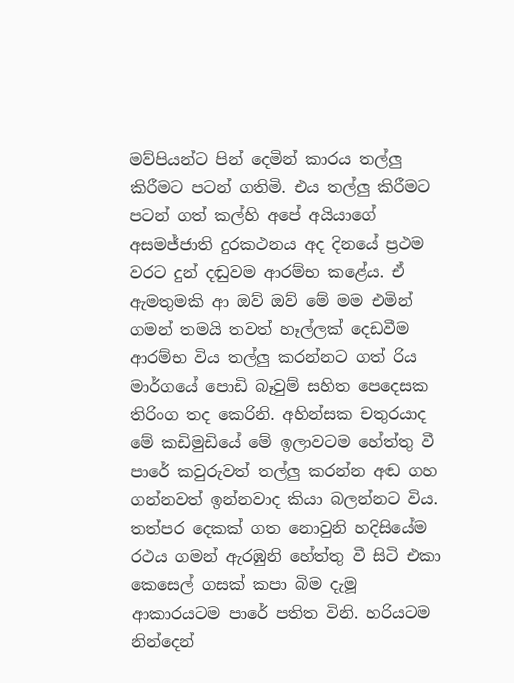මව්පියන්ට පින් දෙමින් කාරය තල්ලු
කිරීමට පටන් ගතිමි. එය තල්ලු කිරීමට පටන් ගත් කල්හි අපේ අයියාගේ අසමජ්ජාති දුරකථනය අද දිනයේ ප්‍රථම වරට දුන් දඬුවම ආරම්භ කළේය. ඒ ඇමතුමකි ආ ඔව් ඔව් මේ මම එමින් ගමන් තමයි තවත් හෑල්ලක් දෙඩවීම ආරම්භ විය තල්ලු කරන්නට ගත් රිය මාර්ගයේ පොඩි බෑවුම් සහිත පෙදෙසක තිරිංග තද කෙරිනි. අහින්සක චතුරයාද මේ කඩිමුඩියේ මේ ඉලාවටම හේත්තු වී පාරේ කවුරුවත් තල්ලු කරන්න අඬ ගහ ගන්නවත් ඉන්නවාද කියා බලන්නට විය. තත්පර දෙකක් ගත නොවුනි හදිසියේම රථය ගමන් ඇරඹුනි හේත්තු වී සිටි එකා කෙසෙල් ගසක් කපා බිම දැමූ ආකාරයටම පාරේ පතිත විනි. හරියටම නින්දෙන්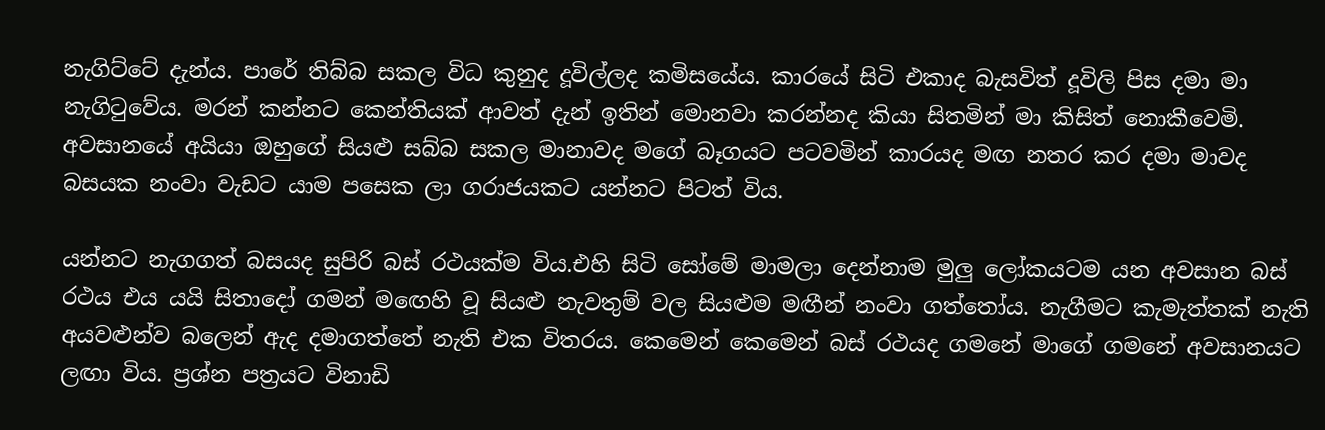නැගිට්ටේ දැන්ය. පාරේ තිබ්බ සකල විධ කුනුද දූවිල්ලද කමිසයේය. කාරයේ සිටි එකාද බැසවිත් දූවිලි පිස දමා මා නැගිටුවේය. මරන් කන්නට කෙන්තියක් ආවත් දැන් ඉතින් මොනවා කරන්නද කියා සිතමින් මා කිසිත් නොකීවෙමි. අවසානයේ අයියා ඔහුගේ සියළු සබ්බ සකල මානාවද මගේ බෑගයට පටවමින් කාරයද මඟ නතර කර දමා මාවද බසයක නංවා වැඩට යාම පසෙක ලා ගරාජයකට යන්නට පිටත් විය.

යන්නට නැගගත් බසයද සුපිරි බස් රථයක්ම විය.එහි සිටි සෝමේ මාමලා දෙන්නාම මුලු ලෝකයටම යන අවසාන බස් රථය එය යයි සිතාදෝ ගමන් මඟෙහි වූ සියළු නැවතුම් වල සියළුම මඟීන් නංවා ගත්තෝය. නැගීමට කැමැත්තක් නැති අයවළුන්ව බලෙන් ඇද දමාගත්තේ නැති එක විතරය. කෙමෙන් කෙමෙන් බස් රථයද ගමනේ මාගේ ගමනේ අවසානයට ලඟා විය. ප්‍රශ්න පත්‍රයට විනාඩි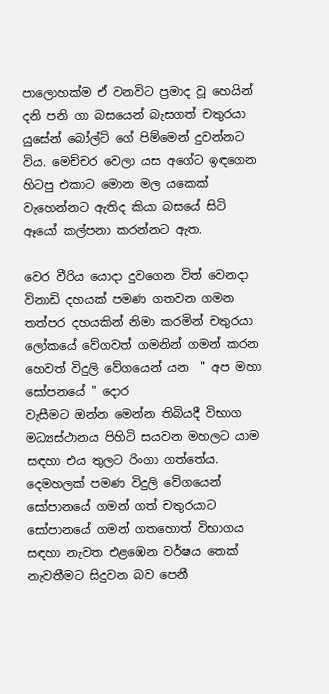පාලොහක්ම ඒ වනවිට ප්‍රමාද වූ හෙයින් දනි පනි ගා බසයෙන් බැසගත් චතුරයා යුසේන් බෝල්ට් ගේ පිම්මෙන් දුවන්නට විය. මෙච්චර වෙලා යස අගේට ඉඳගෙන හිටපු එකාට මොන මල යකෙක් වැහෙන්නට ඇතිද කියා බසයේ සිටි ඈයෝ කල්පනා කරන්නට ඇත.

වෙර වීරිය යොදා දුවගෙන විත් වෙනදා විනාඩි දහයක් පමණ ගතවන ගමන තත්පර දහයකින් නිමා කරමින් චතුරයා ලෝකයේ වේගවත් ගමනින් ගමන් කරන හෙවත් විදුලි වේගයෙන් යන  " අප මහා සෝපනයේ " දොර
වැසීමට ඔන්න මෙන්න තිබියදී විභාග මධ්‍යස්ථානය පිහිටි සයවන මහලට යාම සඳහා එය තුලට රිංගා ගත්තේය. දෙමහලක් පමණ විදුලි වේගයෙන් සෝපානයේ ගමන් ගත් චතුරයාට සෝපානයේ ගමන් ගතහොත් විභාගය සඳහා නැවත එළඹෙන වර්ෂය තෙක් නැවතීමට සිදුවන බව පෙනී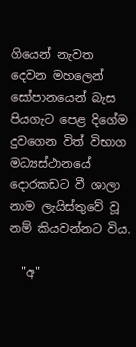ගියෙන් නැවත දෙවන මහලෙන් සෝපානයෙන් බැස පියගැට පෙළ දිගේම දුවගෙන විත් විභාග මධ්‍යස්ථානයේ දොරකඩට වී ශාලා නාම ලැයිස්තුවේ වූ නම් කියවන්නට විය.

  "අ"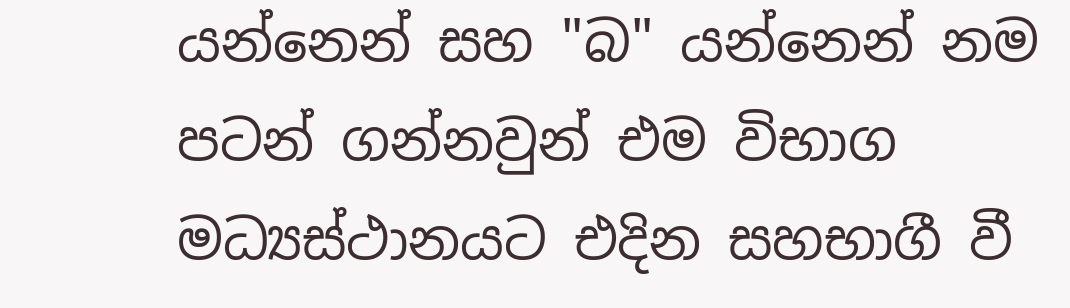යන්නෙන් සහ "බ" යන්නෙන් නම පටන් ගන්නවුන් එම විභාග මධ්‍යස්ථානයට එදින සහභාගී වී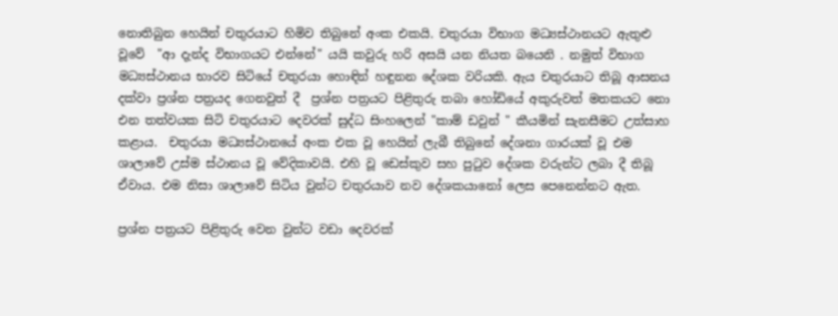නොතිබුන හෙයින් චතුරයාට හිමිව තිබුනේ අංක එකයි. චතුරයා විභාග මධ්‍යස්ථානයට ඇතුළු වූවේ  "ආ දැන්ද විභාගයට එන්නේ" යයි කවුරු හරි අසයි යන නියත බයෙනි . නමුත් විභාග මධ්‍යස්ථානය භාරව සිටියේ චතුරයා හොඳින් හඳුනන දේශක වරියකි. ඇය චතුරයාට තිබූ ආසනය දක්වා ප්‍රශ්න පත්‍රයද ගෙනවුත් දී  ප්‍රශ්න පත්‍රයට පිළිතුරු තබා හෝඩියේ අකුරුවත් මතකයට නො එන තත්වයක සිටි චතුරයාට දෙවරක් සුද්ධ සිංහලෙන් "කාම් ඩවුන් " කීයමින් සැනසීමට උත්සාහ කළාය.  චතුරයා මධ්‍යස්ථානයේ අංක එක වූ හෙයින් ලැබී තිබුනේ දේශනා ගාරයක් වූ එම ශාලාවේ උස්ම ස්ථානය වූ වේදිකාවයි. එහි වූ ඩෙස්කුව සහ පුටුව දේශක වරුන්ට ලබා දී තිබූ ඒවාය. එම නිසා ශාලාවේ සිටිය වුන්ට චතුරයාව නව දේශකයානෝ ලෙස පෙනෙන්නට ඇත.

ප්‍රශ්න පත්‍රයට පිළිතුරු වෙන වුන්ට වඩා දෙවරක්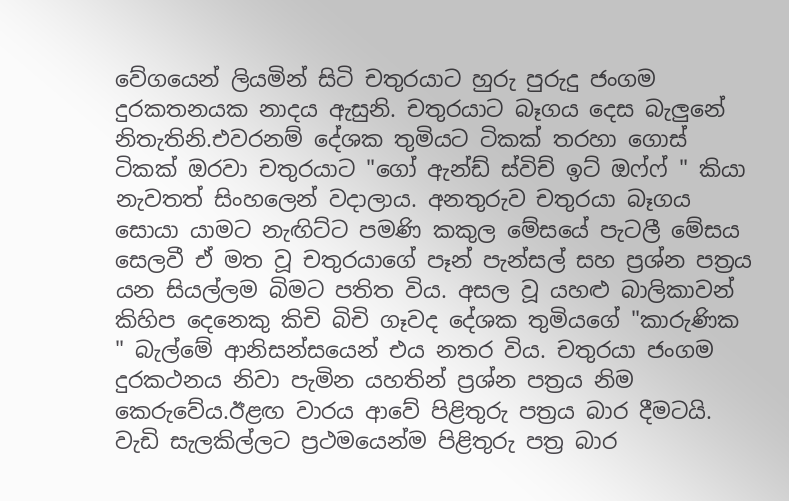වේගයෙන් ලියමින් සිටි චතුරයාට හුරු පුරුදු ජංගම දුරකතනයක නාදය ඇසුනි. චතුරයාට බෑගය දෙස බැලුනේ නිතැතිනි.එවරනම් දේශක තුමියට ටිකක් තරහා ගොස් ටිකක් ඔරවා චතුරයාට "ගෝ ඇන්ඩ් ස්විච් ඉට් ඔෆ්ෆ් " කියා නැවතත් සිංහලෙන් වදාලාය. අනතුරුව චතුරයා බෑගය සොයා යාමට නැඟිට්ට පමණි කකුල මේසයේ පැටලී මේසය සෙලවී ඒ මත වූ චතුරයාගේ පෑන් පැන්සල් සහ ප්‍රශ්න පත්‍රය යන සියල්ලම බිමට පතිත විය. අසල වූ යහළු බාලිකාවන් කිහිප දෙනෙකු කිචි බිචි ගෑවද දේශක තුමියගේ "කාරුණික " බැල්මේ ආනිසන්සයෙන් එය නතර විය. චතුරයා ජංගම දුරකථනය නිවා පැමින යහතින් ප්‍රශ්න පත්‍රය නිම කෙරුවේය.ඊළඟ වාරය ආවේ පිළිතුරු පත්‍රය බාර දීමටයි. වැඩි සැලකිල්ලට ප්‍රථමයෙන්ම පිළිතුරු පත්‍ර බාර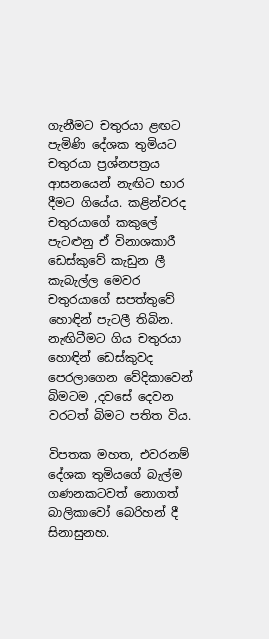ගැනීමට චතුරයා ළඟට පැමිණි දේශක තුමියට චතුරයා ප්‍රශ්නපත්‍රය ආසනයෙන් නැඟිට භාර දීමට ගියේය. කළින්වරද චතුරයාගේ කකුලේ පැටළුනු ඒ විනාශකාරී ඩෙස්කුවේ කැඩුන ලී කැබැල්ල මෙවර චතුරයාගේ සපත්තුවේ හොඳින් පැටලී තිබින. නැඟිටීමට ගිය චතුරයා හොඳින් ඩෙස්කුවද පෙරලාගෙන වේදිකාවෙන් බිමටම ,දවසේ දෙවන වරටත් බිමට පතිත විය.

විපතක මහත, එවරනම් දේශක තුමියගේ බැල්ම ගණනකටවත් නොගත් බාලිකාවෝ බෙරිහන් දී සිනාසුනහ.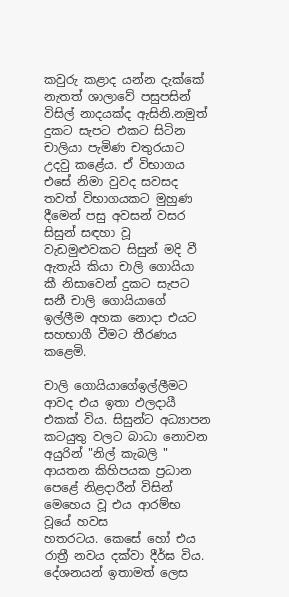කවුරු කළාද යන්න දැක්කේ නැතත් ශාලාවේ පසුපසින් විසිල් නාදයක්ද ඇසිනි.නමුත් දුකට සැපට එකට සිටින
චාලියා පැමිණ චතුරයාට උදවු කළේය. ඒ විභාගය එසේ නිමා වුවද සවසද තවත් විභාගයකට මුහුණ දීමෙන් පසු අවසන් වසර සිසුන් සඳහා වූ වැඩමුළුවකට සිසුන් මදි වී ඇතැයි කියා චාලි ගොයියා කී නිසාවෙන් දුකට සැපට සනී චාලි ගොයියාගේ ඉල්ලීම අහක නොදා එයට සහභාගී වීමට තීරණය කළෙමි.

චාලි ගොයියාගේඉල්ලීමට ආවද එය ඉතා ඵලදායී එකක් විය. සිසුන්ට අධ්‍යාපන කටයුතු වලට බාධා නොවන අයුරින් "නිල් කැබලි " ආයතන කිහිපයක ප්‍රධාන පෙළේ නිළදාරීන් විසින් මෙහෙය වූ එය ආරම්භ වූයේ හවස
හතරටය. කෙසේ හෝ එය රාත්‍රී නවය දක්වා දීර්ඝ විය. දේශනයන් ඉතාමත් ලෙස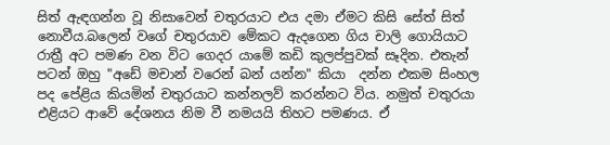සිත් ඇඳගන්න වූ නිසාවෙන් චතුරයාට එය දමා ඒමට කිසි සේත් සිත් නොවීය.බලෙන් වගේ චතුරයාව මේකට ඇදගෙන ගිය චාලි ගොයියාට
රාත්‍රී අට පමණ වන විට ගෙදර යාමේ කඩි කුලප්පුවක් සෑදින. එතැන් පටන් ඔහු "අඩේ මචාන් වරෙන් බන් යන්න" කියා  දන්න එකම සිංහල පද පේළිය කියමින් චතුරයාට කන්නලව් කරන්නට විය. නමුත් චතුරයා එළියට ආවේ දේශනය නිම වී නමයයි තිහට පමණය. ඒ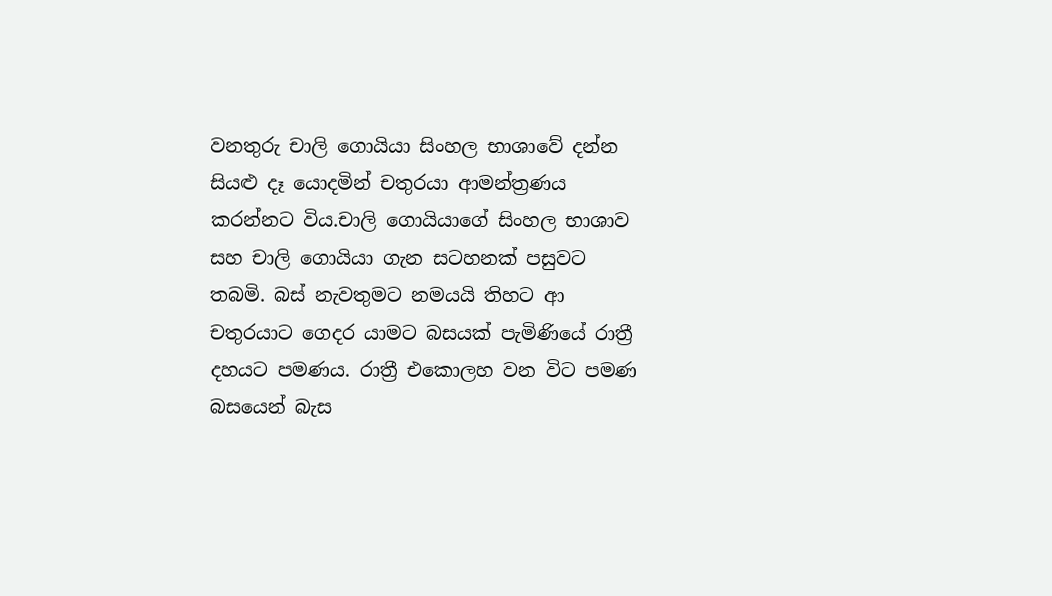වනතුරු චාලි ගොයියා සිංහල භාශාවේ දන්න සියළු දෑ යොදමින් චතුරයා ආමන්ත්‍රණය කරන්නට විය.චාලි ගොයියාගේ සිංහල භාශාව සහ චාලි ගොයියා ගැන සටහනක් පසුවට තබමි. බස් නැවතුමට නමයයි තිහට ආ චතුරයාට ගෙදර යාමට බසයක් පැමිණියේ රාත්‍රී දහයට පමණය. රාත්‍රී එකොලහ වන විට පමණ බසයෙන් බැස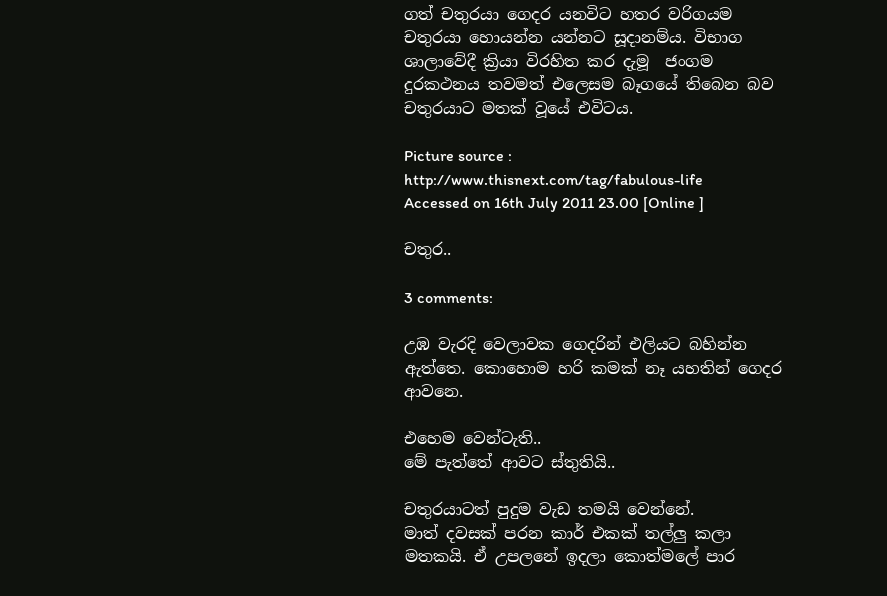ගත් චතුරයා ගෙදර යනවිට හතර වරිගයම චතුරයා හොයන්න යන්නට සූදානම්ය. විභාග ශාලාවේදී ක්‍රියා විරහිත කර දැමූ  ජංගම දුරකථනය තවමත් එලෙසම බෑගයේ තිබෙන බව චතුරයාට මතක් වූයේ එවිටය.

Picture source : http://www.thisnext.com/tag/fabulous-life  Accessed on 16th July 2011 23.00 [Online ]

චතුර..

3 comments:

උඹ වැරදි වෙලාවක ගෙදරින් එලියට බහින්න ඇත්තෙ. කොහොම හරි කමක් නෑ යහතින් ගෙදර ආවනෙ.

එහෙම වෙන්ටැති..
මේ පැත්තේ ආවට ස්තුතියි..

චතුරයාටත් පුදුම වැඩ තමයි වෙන්නේ.
මාත් දවසක් පරන කාර් එකක් තල්ලු කලා මතකයි. ඒ උපලනේ ඉදලා කොත්මලේ පාර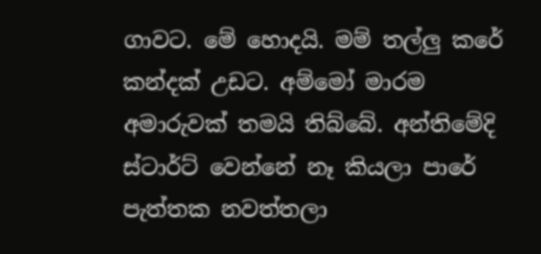ගාවට. මේ හොදයි. මම් තල්ලු කරේ කන්දක් උඩට. අම්මෝ මාරම අමාරුවක් තමයි තිබ්බේ. අන්තිමේදි ස්ටාර්ට් වෙන්නේ නෑ කියලා පාරේ පැත්තක නවත්තලා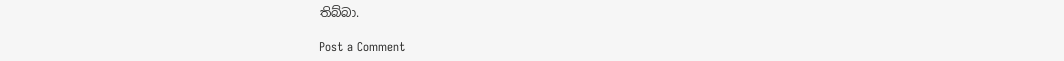තිබ්බා.

Post a Comment